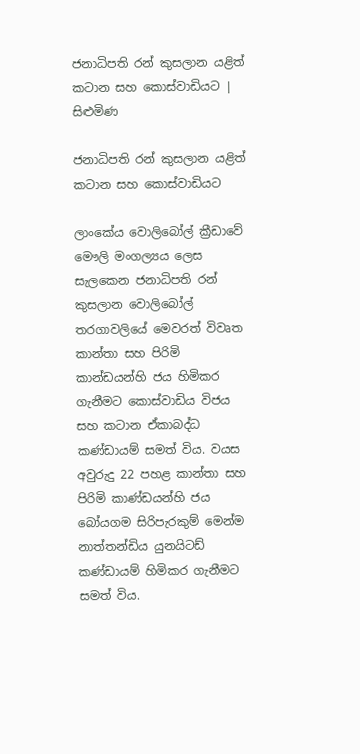ජනාධිපති රන් කුසලාන යළිත් කටාන සහ කොස්වාඩියට | සිළුමිණ

ජනාධිපති රන් කුසලාන යළිත් කටාන සහ කොස්වාඩියට

ලාංකේය වොලිබෝල් ක්‍රීඩාවේ මෞලි මංගල්‍යය ලෙස සැලකෙන ජනාධිපති රන් කුසලාන වොලිබෝල් තරගාවලියේ මෙවරත් විවෘත කාන්තා සහ පිරිමි කාන්ඩයන්හි ජය හිමිකර ගැනීමට කොස්වාඩිය විජය සහ කටාන ඒකාබද්ධ කණ්ඩායම් සමත් විය. වයස අවුරුදු 22 පහළ කාන්තා සහ පිරිමි කාණ්ඩයන්හි ජය බෝයගම සිරිපැරකුම් මෙන්ම නාත්තන්ඩිය යුනයිටඩ් කණ්ඩායම් හිමිකර ගැනීමට සමත් විය.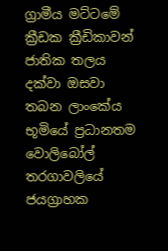ග්‍රාමීය මට්ටමේ ක්‍රීඩක ක්‍රීඩිකාවන් ජාතික තලය දක්වා ඔසවා තබන ලාංකේය භූමියේ ප්‍රධානතම වොලිබෝල් තරගාවලියේ ජයග්‍රාහක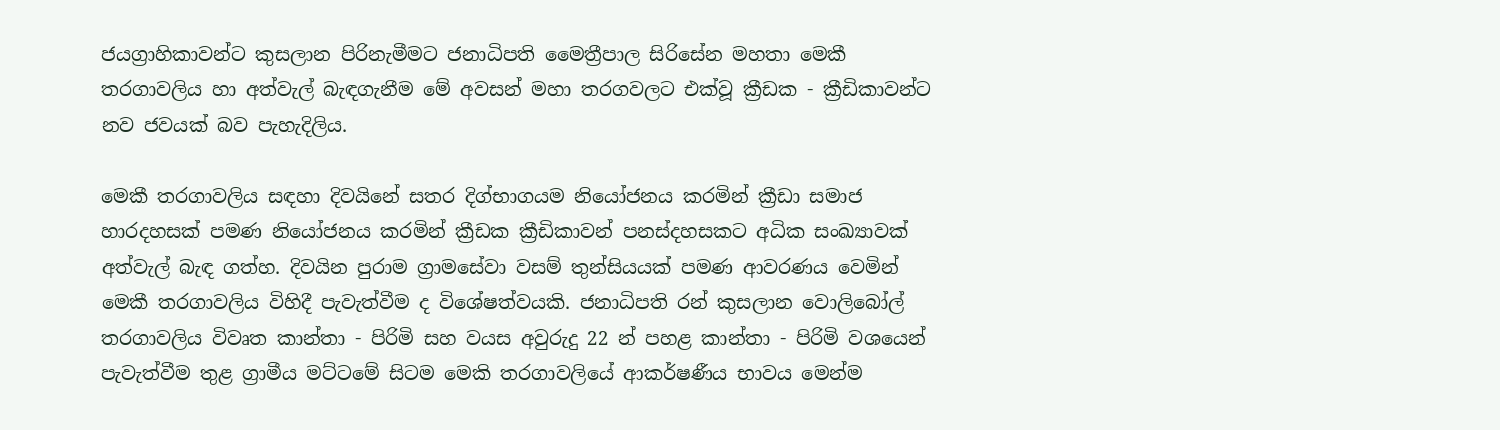ජයග්‍රාහිකාවන්ට කුසලාන පිරිනැමීමට ජනාධිපති මෛත්‍රීපාල සිරිසේන මහතා මෙකී තරගාවලිය හා අත්වැල් බැඳගැනීම මේ අවසන් මහා තරගවලට එක්වූ ක්‍රීඩක - ක්‍රීඩිකාවන්ට නව ජවයක් බව පැහැදිලිය.

මෙකී තරගාවලිය සඳහා දිවයිනේ සතර දිග්භාගයම නියෝජනය කරමින් ක්‍රීඩා සමාජ හාරදහසක් පමණ නියෝජනය කරමින් ක්‍රීඩක ක්‍රීඩිකාවන් පනස්දහසකට අධික සංඛ්‍යාවක් අත්වැල් බැඳ ගත්හ. දිවයින පුරාම ග්‍රාමසේවා වසම් තුන්සියයක් පමණ ආවරණය වෙමින් මෙකී තරගාවලිය විහිදී පැවැත්වීම ද විශේෂත්වයකි. ජනාධිපති රන් කුසලාන වොලිබෝල් තරගාවලිය විවෘත කාන්තා - පිරිමි සහ වයස අවුරුදු 22 න් පහළ කාන්තා - පිරිමි වශයෙන් පැවැත්වීම තුළ ග්‍රාමීය මට්ටමේ සිටම මෙකි තරගාවලියේ ආකර්ෂණීය භාවය මෙන්ම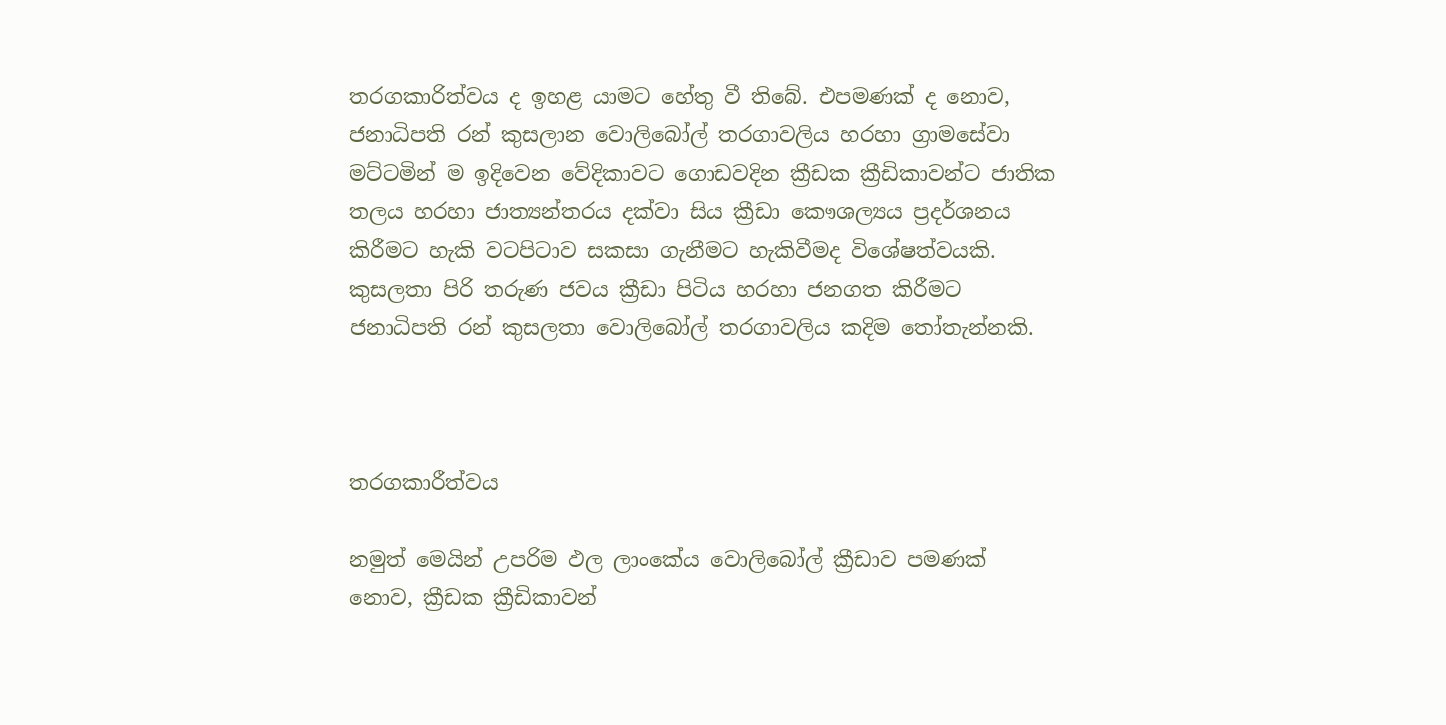තරගකාරිත්වය ද ඉහළ යාමට හේතු වී තිබේ. එපමණක් ද නොව, ජනාධිපති රන් කුසලාන වොලිබෝල් තරගාවලිය හරහා ග්‍රාමසේවා මට්ටමින් ම ඉදිවෙන වේදිකාවට ගොඩවදින ක්‍රීඩක ක්‍රීඩිකාවන්ට ජාතික තලය හරහා ජාත්‍යන්තරය දක්වා සිය ක්‍රීඩා කෞශල්‍යය ප්‍රදර්ශනය කිරීමට හැකි වටපිටාව සකසා ගැනීමට හැකිවීමද විශේෂත්වයකි. කුසලතා පිරි තරුණ ජවය ක්‍රීඩා පිටිය හරහා ජනගත කිරීමට ජනාධිපති රන් කුසලතා වොලිබෝල් තරගාවලිය කදිම තෝතැන්නකි.



තරගකාරීත්වය

නමුත් මෙයින් උපරිම ඵල ලාංකේය වොලිබෝල් ක්‍රීඩාව පමණක් නොව, ක්‍රීඩක ක්‍රීඩිකාවන්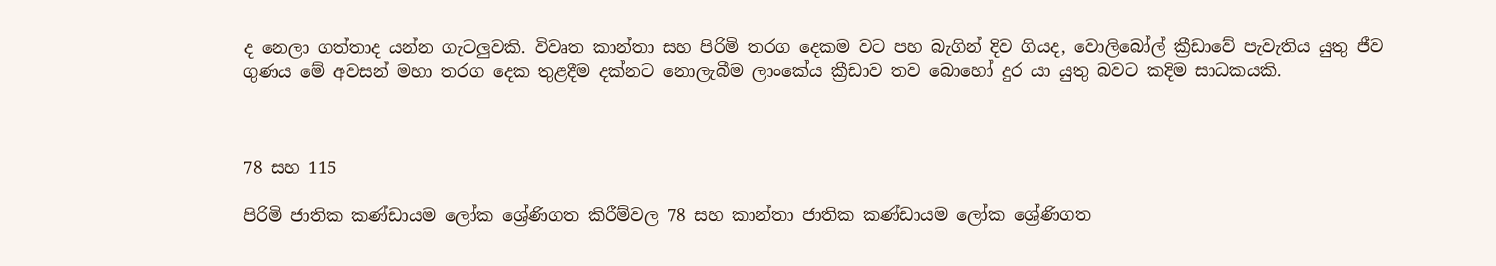ද නෙලා ගත්තාද යන්න ගැටලුවකි. විවෘත කාන්තා සහ පිරිමි තරග දෙකම වට පහ බැගින් දිව ගියද, වොලිබෝල් ක්‍රීඩාවේ පැවැතිය යුතු ජීව ගුණය මේ අවසන් මහා තරග දෙක තුළදීම දක්නට නොලැබීම ලාංකේය ක්‍රීඩාව තව බොහෝ දුර යා යුතු බවට කදිම සාධකයකි.



78 සහ 115

පිරිමි ජාතික කණ්ඩායම ලෝක ශ්‍රේණිගත කිරීම්වල 78 සහ කාන්තා ජාතික කණ්ඩායම ලෝක ශ්‍රේණිගත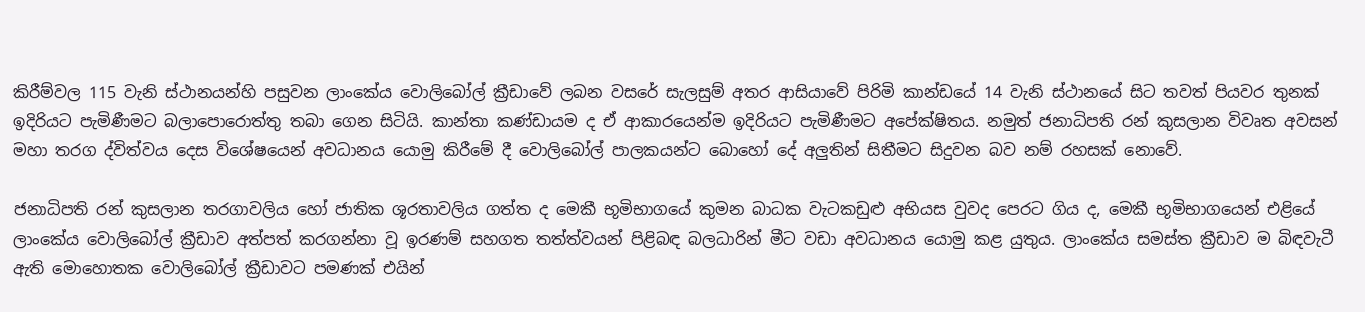කිරීම්වල 115 වැනි ස්ථානයන්හි පසුවන ලාංකේය වොලිබෝල් ක්‍රීඩාවේ ලබන වසරේ සැලසුම් අතර ආසියාවේ පිරිමි කාන්ඩයේ 14 වැනි ස්ථානයේ සිට තවත් පියවර තුනක් ඉදිරියට පැමිණීමට බලාපොරොත්තු තබා ගෙන සිටියි. කාන්තා කණ්ඩායම ද ඒ ආකාරයෙන්ම ඉදිරියට පැමිණීමට අපේක්ෂිතය. නමුත් ජනාධිපති රන් කුසලාන විවෘත අවසන් මහා තරග ද්විත්වය දෙස විශේෂයෙන් අවධානය යොමු කිරීමේ දී වොලිබෝල් පාලකයන්ට බොහෝ දේ අලුතින් සිතීමට සිදුවන බව නම් රහසක් නොවේ.

ජනාධිපති රන් කුසලාන තරගාවලිය හෝ ජාතික ශූරතාවලිය ගත්ත ද මෙකී භූමිභාගයේ කුමන බාධක වැටකඩුළු අභියස වුවද පෙරට ගිය ද, මෙකී භූමිභාගයෙන් එළියේ ලාංකේය වොලිබෝල් ක්‍රීඩාව අත්පත් කරගන්නා වූ ඉරණම් සහගත තත්ත්වයන් පිළිබඳ බලධාරින් මීට වඩා අවධානය යොමු කළ යුතුය. ලාංකේය සමස්ත ක්‍රීඩාව ම බිඳවැටී ඇති මොහොතක වොලිබෝල් ක්‍රීඩාවට පමණක් එයින්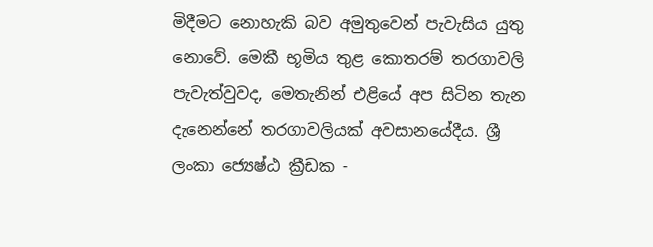මිදීමට නොහැකි බව අමුතුවෙන් පැවැසිය යුතු නොවේ. මෙකී භූමිය තුළ කොතරම් තරගාවලි පැවැත්වුවද, මෙතැනින් එළියේ අප සිටින තැන දැනෙන්නේ තරගාවලියක් අවසානයේදීය. ශ්‍රී ලංකා ජ්‍යෙෂ්ඨ ක්‍රීඩක -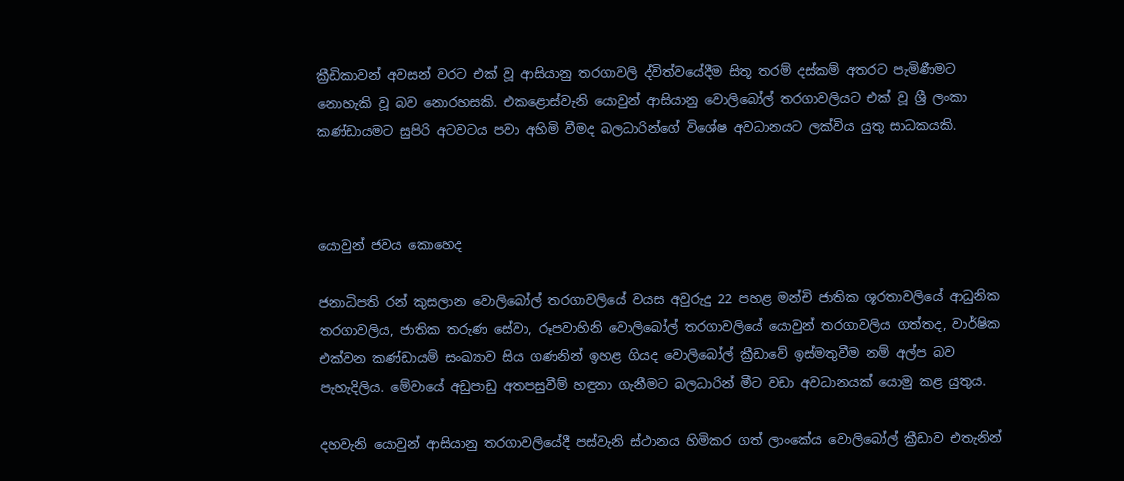ක්‍රීඩිකාවන් අවසන් වරට එක් වූ ආසියානු තරගාවලි ද්විත්වයේදීම සිතූ තරම් දස්කම් අතරට පැමිණීමට නොහැකි වූ බව නොරහසකි. එකළොස්වැනි යොවුන් ආසියානු වොලිබෝල් තරගාවලියට එක් වූ ශ්‍රී ලංකා කණ්ඩායමට සුපිරි අටවටය පවා අහිමි වීමද බලධාරින්ගේ විශේෂ අවධානයට ලක්විය යුතු සාධකයකි.



යොවුන් ජවය කොහෙද

ජනාධිපති රන් කුසලාන වොලිබෝල් තරගාවලියේ වයස අවුරුදු 22 පහළ මන්චි ජාතික ශූරතාවලියේ ආධුනික තරගාවලිය, ජාතික තරුණ සේවා, රූපවාහිනි වොලිබෝල් තරගාවලියේ යොවුන් තරගාවලිය ගත්තද, වාර්ෂික එක්වන කණ්ඩායම් සංඛ්‍යාව සිය ගණනින් ඉහළ ගියද වොලිබෝල් ක්‍රීඩාවේ ඉස්මතුවීම නම් අල්ප බව පැහැදිලිය. මේවායේ අඩුපාඩු අතපසුවීම් හඳුනා ගැනීමට බලධාරින් මීට වඩා අවධානයක් යොමු කළ යුතුය.

දහවැනි යොවුන් ආසියානු තරගාවලියේදී පස්වැනි ස්ථානය හිමිකර ගත් ලාංකේය වොලිබෝල් ක්‍රීඩාව එතැනින්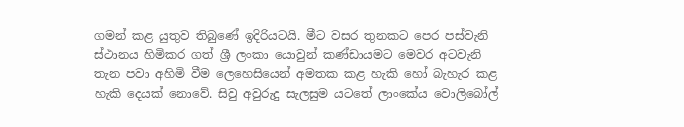ගමන් කළ යුතුව තිබුණේ ඉදිරියටයි. මීට වසර තුනකට පෙර පස්වැනි ස්ථානය හිමිකර ගත් ශ්‍රී ලංකා යොවුන් කණ්ඩායමට මෙවර අටවැනි තැන පවා අහිමි වීම ලෙහෙසියෙන් අමතක කළ හැකි හෝ බැහැර කළ හැකි දෙයක් නොවේ. සිවු අවුරුදු සැලසුම යටතේ ලාංකේය වොලිබෝල්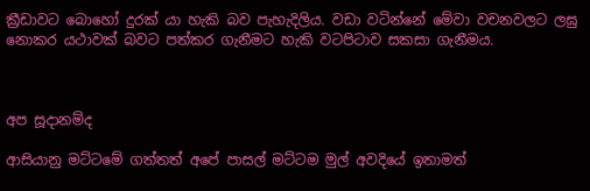ක්‍රීඩාවට බොහෝ දුරක් යා හැකි බව පැහැදිලිය. වඩා වටින්නේ මේවා වචනවලට ලඝු නොකර යථාවක් බවට පත්කර ගැනීමට හැකි වටපිටාව සකසා ගැනීමය.



අප සූදානම්ද

ආසියානු මට්ටමේ ගත්තත් අපේ පාසල් මට්ටම මුල් අවදියේ ඉතාමත්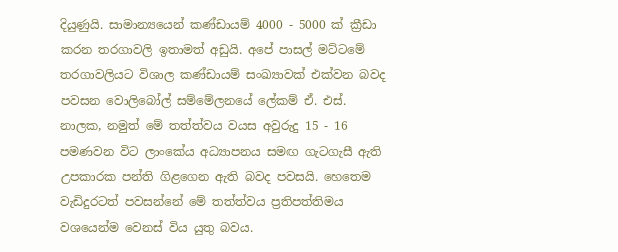දියුණුයි. සාමාන්‍යයෙන් කණ්ඩායම් 4000 - 5000 ක් ක්‍රීඩා කරන තරගාවලි ඉතාමත් අඩුයි. අපේ පාසල් මට්ටමේ තරගාවලියට විශාල කණ්ඩායම් සංඛ්‍යාවක් එක්වන බවද පවසන වොලිබෝල් සම්මේලනයේ ලේකම් ඒ. එස්. නාලක, නමුත් මේ තත්ත්වය වයස අවුරුදු 15 - 16 පමණවන විට ලාංකේය අධ්‍යාපනය සමඟ ගැටගැසී ඇති උපකාරක පන්ති ගිළගෙන ඇති බවද පවසයි. හෙතෙම වැඩිදුරටත් පවසන්නේ මේ තත්ත්වය ප්‍රතිපත්තිමය වශයෙන්ම වෙනස් විය යුතු බවය.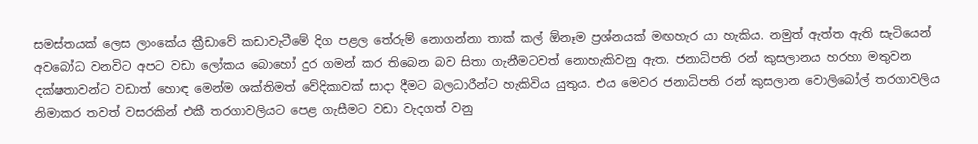සමස්තයක් ලෙස ලාංකේය ක්‍රීඩාවේ කඩාවැටීමේ දිග පළල තේරුම් නොගන්නා තාක් කල් ඕනෑම ප්‍රශ්නයක් මඟහැර යා හැකිය. නමුත් ඇත්ත ඇති සැටියෙන් අවබෝධ වනවිට අපට වඩා ලෝකය බොහෝ දුර ගමන් කර තිබෙන බව සිතා ගැනීමටවත් නොහැකිවනු ඇත. ජනාධිපති රන් කුසලානය හරහා මතුවන දක්ෂතාවන්ට වඩාත් හොඳ මෙන්ම ශක්තිමත් වේදිකාවක් සාදා දීමට බලධාරීන්ට හැකිවිය යුතුය. එය මෙවර ජනාධිපති රන් කුසලාන වොලිබෝල් තරගාවලිය නිමාකර තවත් වසරකින් එකී තරගාවලියට පෙළ ගැසීමට වඩා වැදගත් වනු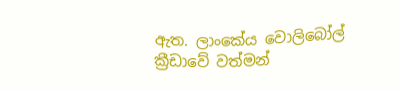ඇත. ලාංකේය වොලිබෝල් ක්‍රීඩාවේ වත්මන්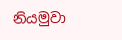නියමුවා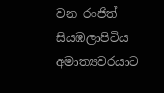වන රංජිත් සියඹලාපිටිය අමාත්‍යවරයාට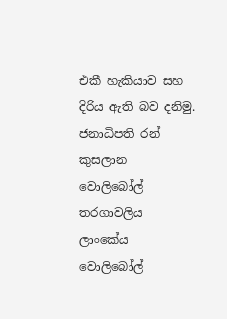එකී හැකියාව සහ දිරිය ඇති බව දනිමු. ජනාධිපති රන් කුසලාන වොලිබෝල් තරගාවලිය ලාංකේය වොලිබෝල්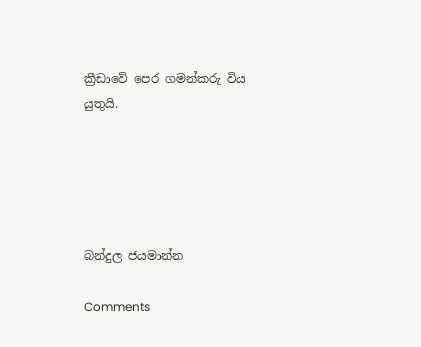ක්‍රීඩාවේ පෙර ගමන්කරු විය යුතුයි.





බන්දුල ජයමාන්න

Comments